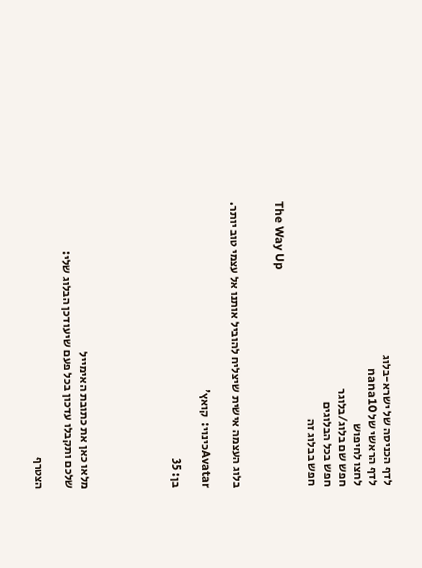לדף הכניסה של ישרא-בלוג
לדף הראשי של nana10
לחצו לחיפוש
חפש שם בלוג/בלוגר
חפש בכל הבלוגים
חפש בבלוג זה

The Way Up


בלוג העצמה אישית שיצליח להוביל אותנו אל עצמי טוב יותר.

Avatarכינוי:  קואץ'

בן: 35





מלאו כאן את כתובת האימייל
שלכם ותקבלו עדכון בכל פעם שיעודכן הבלוג שלי:

הצטרף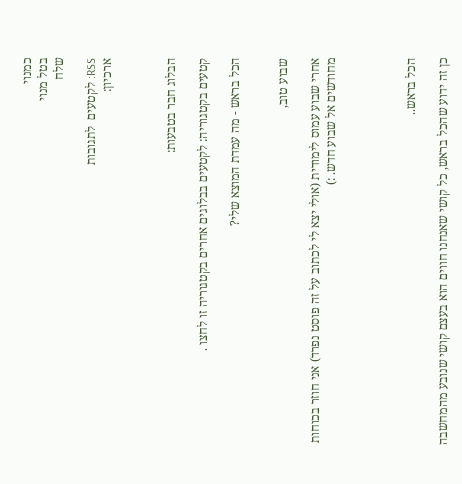כמנוי
בטל מנוי
שלח

RSS: לקטעים  לתגובות
ארכיון:



הבלוג חבר בטבעות:

קטעים בקטגוריה: לקטעים בבלוגים אחרים בקטגוריה זו לחצו .

הכל בראש - מה עמדת המוצא שלי?


שבוע טוב,

אחרי שבוע עמוס לימודית (אולי יצא לי לכתוב על זה פוסט נפרד) אני חוזר בכוחות מחודשים אל שבוע חדש. :)




הכל בראש..

כן זה ידוע שהכל בראש, כל קושי שאנחנו חווים הוא בעצם קושי שנובע מהמחשבה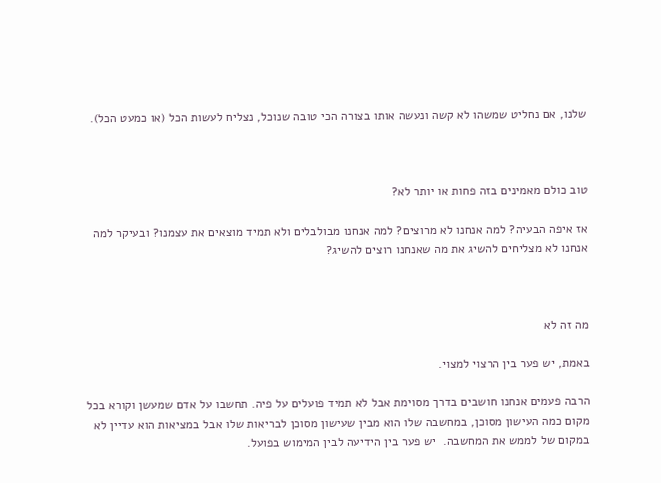שלנו, אם נחליט שמשהו לא קשה ונעשה אותו בצורה הכי טובה שנוכל, נצליח לעשות הכל (או כמעט הכל).



טוב כולם מאמינים בזה פחות או יותר לא?

אז איפה הבעיה? למה אנחנו לא מרוצים? למה אנחנו מבולבלים ולא תמיד מוצאים את עצמנו? ובעיקר למה אנחנו לא מצליחים להשיג את מה שאנחנו רוצים להשיג?



מה זה לא

באמת, יש פער בין הרצוי למצוי.

הרבה פעמים אנחנו חושבים בדרך מסוימת אבל לא תמיד פועלים על פיה. תחשבו על אדם שמעשן וקורא בכל מקום כמה העישון מסוכן, במחשבה שלו הוא מבין שעישון מסוכן לבריאות שלו אבל במציאות הוא עדיין לא במקום של לממש את המחשבה.  יש פער בין הידיעה לבין המימוש בפועל.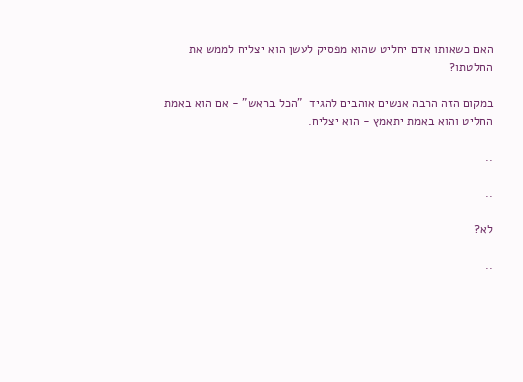האם כשאותו אדם יחליט שהוא מפסיק לעשן הוא יצליח לממש את החלטתו?

במקום הזה הרבה אנשים אוהבים להגיד  "הכל בראש" - אם הוא באמת החליט והוא באמת יתאמץ - הוא יצליח.

..

..

לא?

..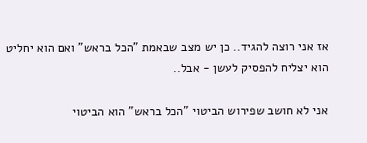אז אני רוצה להגיד.. כן יש מצב שבאמת "הכל בראש" ואם הוא יחליט הוא יצליח להפסיק לעשן - אבל..

אני לא חושב שפירוש הביטוי "הכל בראש" הוא הביטוי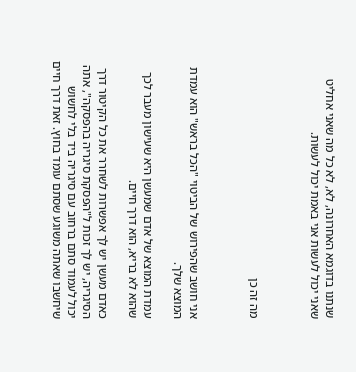שנתנו בדוגמא האחרונה, לא, לא כל מה שאני אחליט שאני יכול לעשות אני באמת יכול לעשות.



מה זה כן



אני חושב שהפירוש של הביטוי "הכל בראש" הוא עמדת המוצא שלך.

עמדת המוצא של אדם שמעשן היא שעישון מעבר לכך שהוא לא בריא, הוא דרך חיים.

כאדם מעשן יש לך אפשרות לשחרר את כל הקיטור דרך הסיגריה, יש לך זכות ל"הפסקת סיגריה בהפסקה", אתה יכול לעמוד סתם ברחוב עם סיגריה ביד בלי לחשוש שיחשבו שאתה משוגע שסתם עומד בחוץ. זאת דרך חיים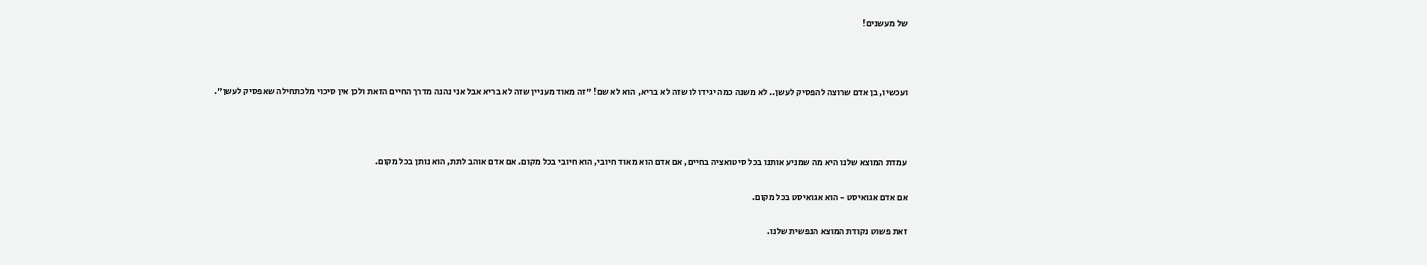של מעשנים!



ועכשיו, בן אדם שרוצה להפסיק לעשן.. לא משנה כמה יגידו לו שזה לא בריא, הוא לא שם! "זה מאוד מעניין שזה לא בריא אבל אני נהנה מדרך החיים הזאת ולכן אין סיכוי מלכתחילה שאפסיק לעשן".



עמדת המוצא שלנו היא מה שמניע אותנו בכל סיטואציה בחיים, אם אדם הוא מאוד חיובי, הוא חיובי בכל מקום. אם אדם אוהב לתת, הוא נותן בכל מקום.

אם אדם אגואיסט - הוא אגואיסט בכל מקום.

זאת פשוט נקודת המוצא הנפשית שלנו.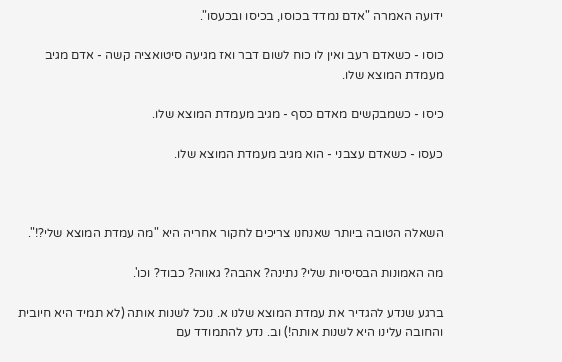ידועה האמרה "אדם נמדד בכוסו, בכיסו ובכעסו".

כוסו - כשאדם רעב ואין לו כוח לשום דבר ואז מגיעה סיטואציה קשה - אדם מגיב מעמדת המוצא שלו.

כיסו - כשמבקשים מאדם כסף - מגיב מעמדת המוצא שלו.

כעסו - כשאדם עצבני - הוא מגיב מעמדת המוצא שלו.



השאלה הטובה ביותר שאנחנו צריכים לחקור אחריה היא "מה עמדת המוצא שלי?!".

מה האמונות הבסיסיות שלי? נתינה? אהבה? גאווה? כבוד? וכו'.

ברגע שנדע להגדיר את עמדת המוצא שלנו א. נוכל לשנות אותה (לא תמיד היא חיובית והחובה עלינו היא לשנות אותה!) וב. נדע להתמודד עם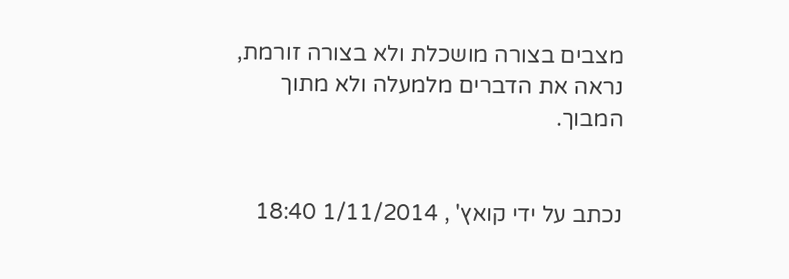מצבים בצורה מושכלת ולא בצורה זורמת, נראה את הדברים מלמעלה ולא מתוך המבוך.


נכתב על ידי קואץ' , 1/11/2014 18:40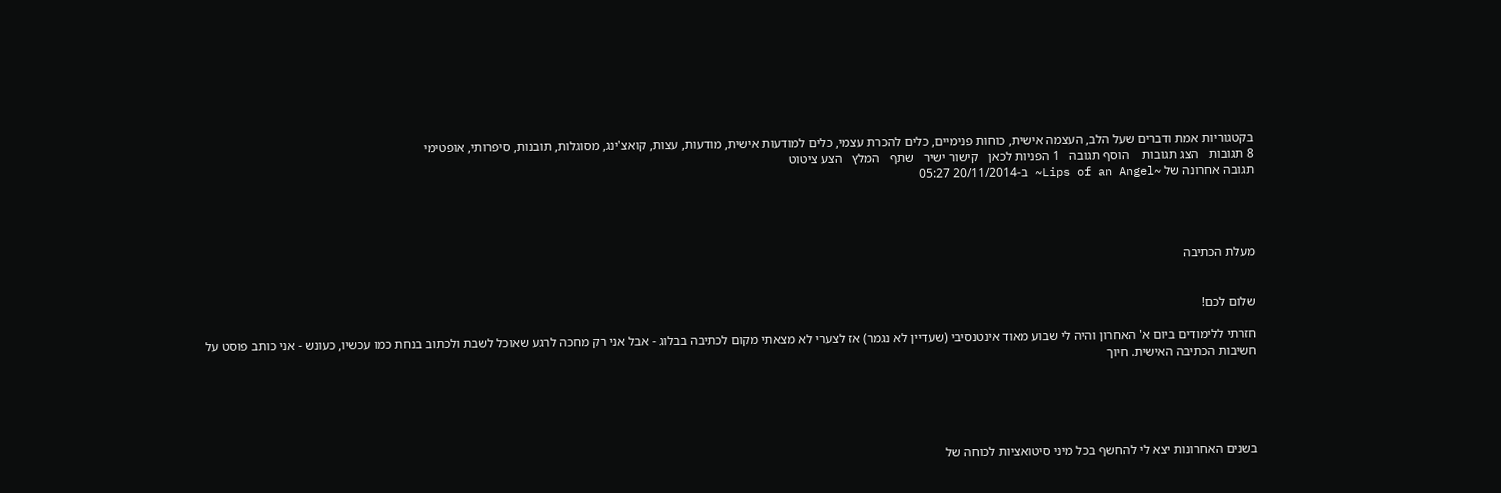בקטגוריות אמת ודברים שעל הלב, העצמה אישית, כוחות פנימיים, כלים להכרת עצמי, כלים למודעות אישית, מודעות, עצות, קואצ'ינג, מסוגלות, תובנות, סיפרותי, אופטימי
8 תגובות   הצג תגובות    הוסף תגובה   1 הפניות לכאן   קישור ישיר   שתף   המלץ   הצע ציטוט
תגובה אחרונה של ~Lips of an Angel~ ב-20/11/2014 05:27




מעלת הכתיבה


שלום לכם!

חזרתי ללימודים ביום א' האחרון והיה לי שבוע מאוד אינטנסיבי (שעדיין לא נגמר) אז לצערי לא מצאתי מקום לכתיבה בבלוג - אבל אני רק מחכה לרגע שאוכל לשבת ולכתוב בנחת כמו עכשיו, כעונש - אני כותב פוסט על חשיבות הכתיבה האישית. חיוך





בשנים האחרונות יצא לי להחשף בכל מיני סיטואציות לכוחה של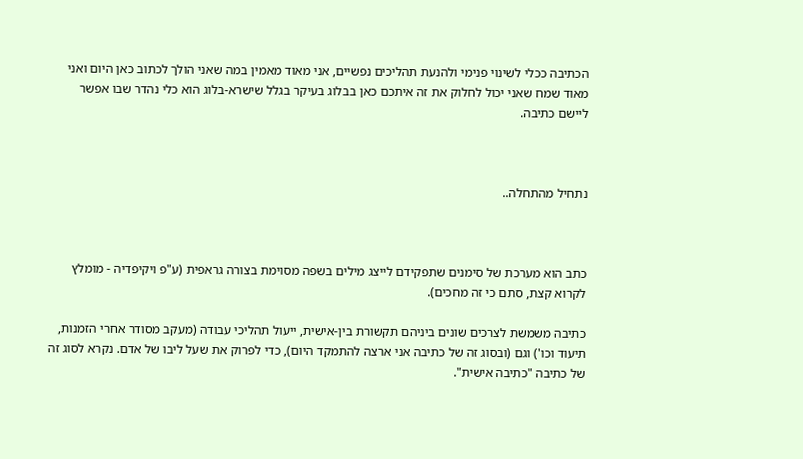הכתיבה ככלי לשינוי פנימי ולהנעת תהליכים נפשיים, אני מאוד מאמין במה שאני הולך לכתוב כאן היום ואני מאוד שמח שאני יכול לחלוק את זה איתכם כאן בבלוג בעיקר בגלל שישרא-בלוג הוא כלי נהדר שבו אפשר ליישם כתיבה.



נתחיל מהתחלה..



כתב הוא מערכת של סימנים שתפקידם לייצג מילים בשפה מסוימת בצורה גראפית (ע"פ ויקיפדיה - מומלץ לקרוא קצת, סתם כי זה מחכים).

כתיבה משמשת לצרכים שונים ביניהם תקשורת בין-אישית, ייעול תהליכי עבודה (מעקב מסודר אחרי הזמנות, תיעוד וכו') וגם (ובסוג זה של כתיבה אני ארצה להתמקד היום), כדי לפרוק את שעל ליבו של אדם. נקרא לסוג זה של כתיבה "כתיבה אישית".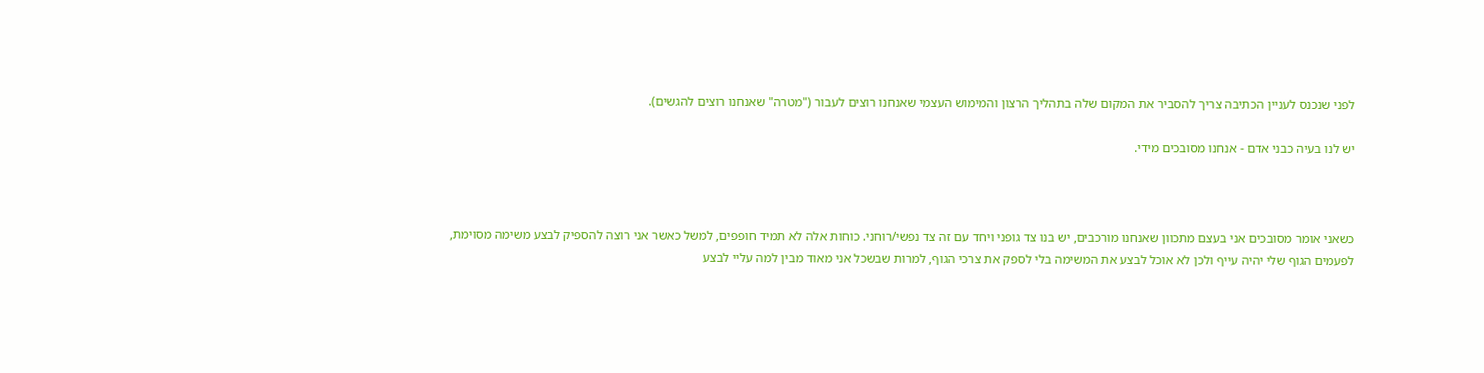לפני שנכנס לעניין הכתיבה צריך להסביר את המקום שלה בתהליך הרצון והמימוש העצמי שאנחנו רוצים לעבור ("מטרה" שאנחנו רוצים להגשים).

יש לנו בעיה כבני אדם - אנחנו מסובכים מידי.



כשאני אומר מסובכים אני בעצם מתכוון שאנחנו מורכבים, יש בנו צד גופני ויחד עם זה צד נפשי/רוחני. כוחות אלה לא תמיד חופפים, למשל כאשר אני רוצה להספיק לבצע משימה מסוימת, לפעמים הגוף שלי יהיה עייף ולכן לא אוכל לבצע את המשימה בלי לספק את צרכי הגוף, למרות שבשכל אני מאוד מבין למה עליי לבצע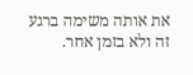את אותה משימה ברגע זה ולא בזמן אחר.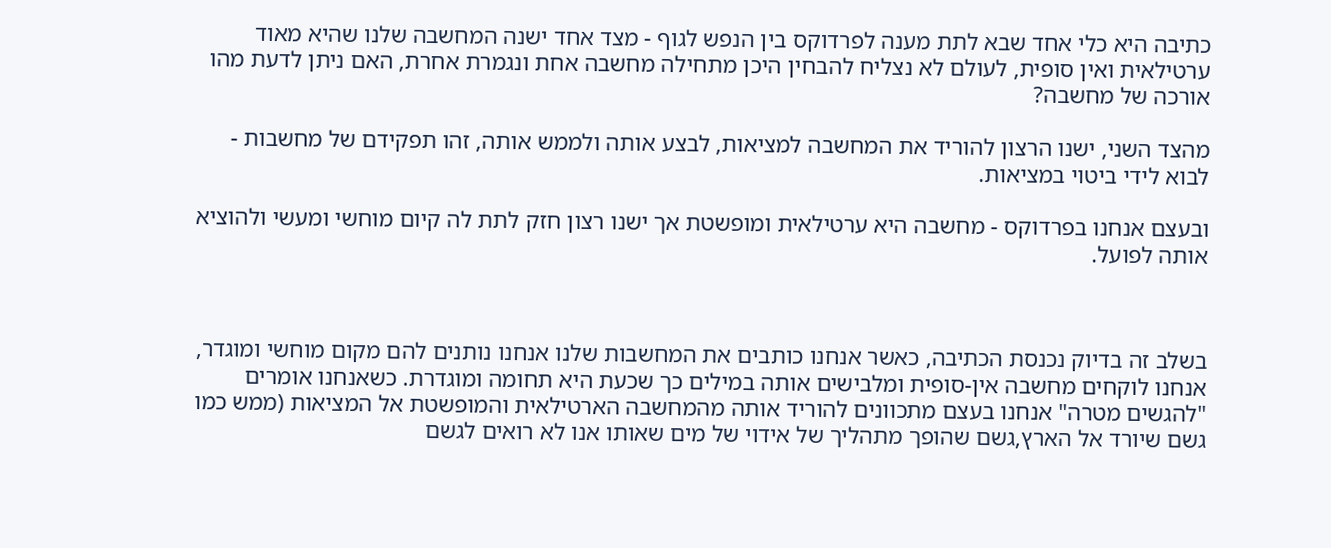כתיבה היא כלי אחד שבא לתת מענה לפרדוקס בין הנפש לגוף - מצד אחד ישנה המחשבה שלנו שהיא מאוד ערטילאית ואין סופית, לעולם לא נצליח להבחין היכן מתחילה מחשבה אחת ונגמרת אחרת, האם ניתן לדעת מהו אורכה של מחשבה?

מהצד השני, ישנו הרצון להוריד את המחשבה למציאות, לבצע אותה ולממש אותה, זהו תפקידם של מחשבות - לבוא לידי ביטוי במציאות.

ובעצם אנחנו בפרדוקס - מחשבה היא ערטילאית ומופשטת אך ישנו רצון חזק לתת לה קיום מוחשי ומעשי ולהוציא אותה לפועל.



בשלב זה בדיוק נכנסת הכתיבה, כאשר אנחנו כותבים את המחשבות שלנו אנחנו נותנים להם מקום מוחשי ומוגדר, אנחנו לוקחים מחשבה אין-סופית ומלבישים אותה במילים כך שכעת היא תחומה ומוגדרת. כשאנחנו אומרים "להגשים מטרה" אנחנו בעצם מתכוונים להוריד אותה מהמחשבה הארטילאית והמופשטת אל המציאות (ממש כמו גשם שיורד אל הארץ,גשם שהופך מתהליך של אידוי של מים שאותו אנו לא רואים לגשם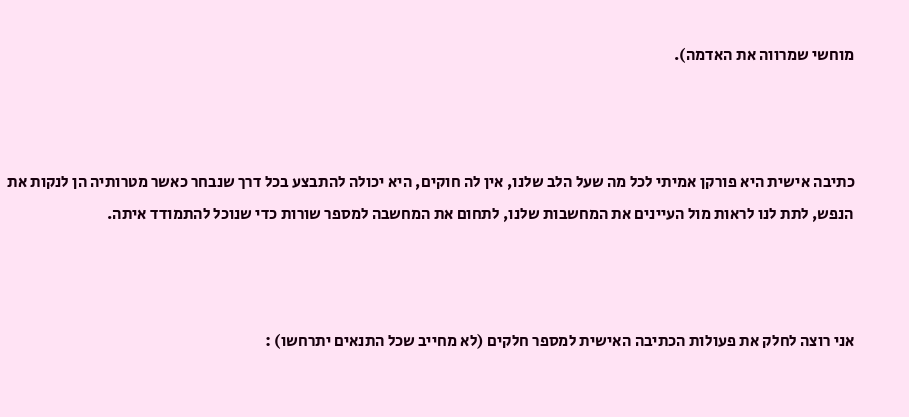מוחשי שמרווה את האדמה).



כתיבה אישית היא פורקן אמיתי לכל מה שעל הלב שלנו, אין לה חוקים, היא יכולה להתבצע בכל דרך שנבחר כאשר מטרותיה הן לנקות את הנפש, לתת לנו לראות מול העיינים את המחשבות שלנו, לתחום את המחשבה למספר שורות כדי שנוכל להתמודד איתה.



אני רוצה לחלק את פעולות הכתיבה האישית למספר חלקים (לא מחייב שכל התנאים יתרחשו) :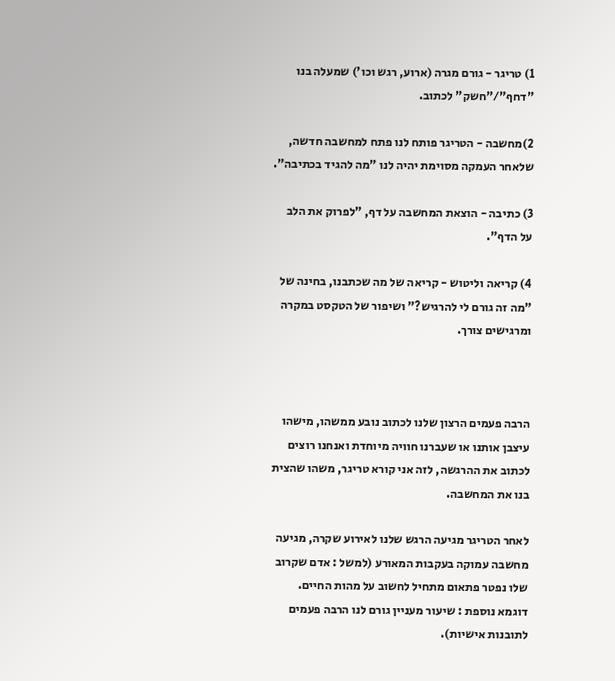1) טריגר - גורם מגרה (ארוע, רגש וכו') שמעלה בנו "דחף"/"חשק" לכתוב.

2)מחשבה - הטריגר פותח לנו פתח למחשבה חדשה, שלאחר העמקה מסוימת יהיה לנו "מה להגיד בכתיבה".

3) כתיבה - הוצאת המחשבה על דף, "לפרוק את הלב על הדף".

4) קריאה וליטוש - קריאה של מה שכתבנו, בחינה של "מה זה גורם לי להרגיש?" ושיפור של הטקסט במקרה ומרגישים צורך.



הרבה פעמים הרצון שלנו לכתוב נובע ממשהו, מישהו עיצבן אותנו או שעברנו חוויה מיוחדת ואנחנו רוצים לכתוב את ההרגשה, לזה אני קורא טריגר, משהו שהצית בנו את המחשבה.

לאחר הטריגר מגיעה הרגש שלנו לאירוע שקרה, מגיעה מחשבה עמוקה בעקבות המאורע (למשל : אדם שקרוב שלו נפטר פתאום מתחיל לחשוב על מהות החיים. דוגמא נוספת : שיעור מעניין גורם לנו הרבה פעמים לתובנות אישיות).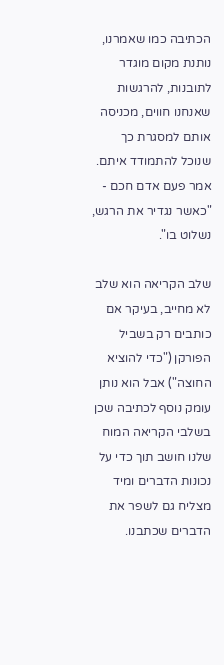הכתיבה כמו שאמרנו, נותנת מקום מוגדר לתובנות, להרגשות שאנחנו חווים, מכניסה אותם למסגרת כך שנוכל להתמודד איתם. אמר פעם אדם חכם - "כאשר נגדיר את הרגש, נשלוט בו".

שלב הקריאה הוא שלב לא מחייב, בעיקר אם כותבים רק בשביל הפורקן ("כדי להוציא החוצה") אבל הוא נותן עומק נוסף לכתיבה שכן בשלבי הקריאה המוח שלנו חושב תוך כדי על נכונות הדברים ומיד מצליח גם לשפר את הדברים שכתבנו.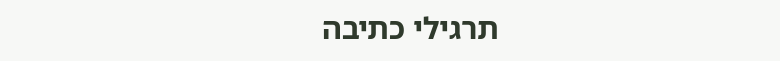תרגילי כתיבה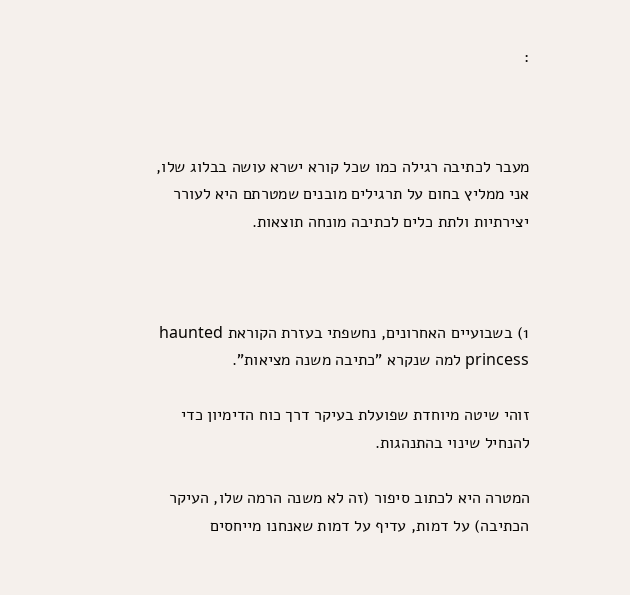:



מעבר לכתיבה רגילה כמו שכל קורא ישרא עושה בבלוג שלו, אני ממליץ בחום על תרגילים מובנים שמטרתם היא לעורר יצירתיות ולתת כלים לכתיבה מונחה תוצאות.



1) בשבועיים האחרונים, נחשפתי בעזרת הקוראת haunted princess למה שנקרא "כתיבה משנה מציאות".

זוהי שיטה מיוחדת שפועלת בעיקר דרך כוח הדימיון כדי להנחיל שינוי בהתנהגות.

המטרה היא לכתוב סיפור (זה לא משנה הרמה שלו, העיקר הכתיבה) על דמות, עדיף על דמות שאנחנו מייחסים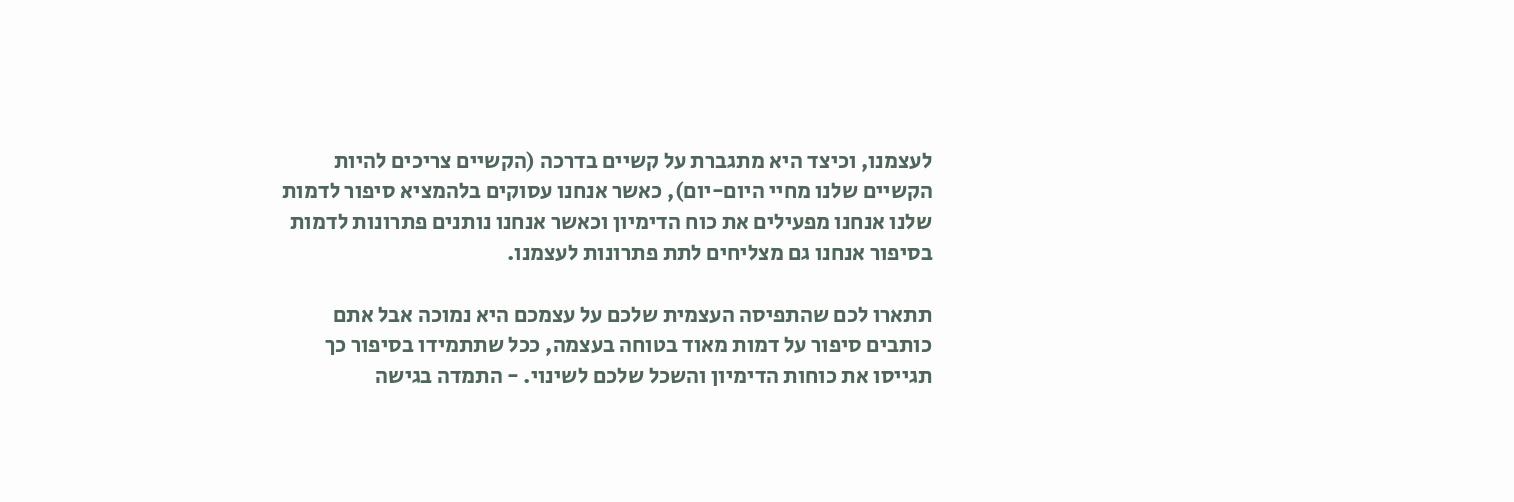לעצמנו, וכיצד היא מתגברת על קשיים בדרכה (הקשיים צריכים להיות הקשיים שלנו מחיי היום-יום), כאשר אנחנו עסוקים בלהמציא סיפור לדמות שלנו אנחנו מפעילים את כוח הדימיון וכאשר אנחנו נותנים פתרונות לדמות בסיפור אנחנו גם מצליחים לתת פתרונות לעצמנו.

תתארו לכם שהתפיסה העצמית שלכם על עצמכם היא נמוכה אבל אתם כותבים סיפור על דמות מאוד בטוחה בעצמה, ככל שתתמידו בסיפור כך תגייסו את כוחות הדימיון והשכל שלכם לשינוי. - התמדה בגישה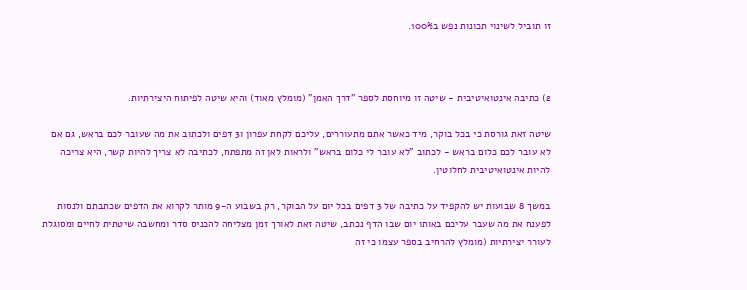זו תוביל לשינוי תכונות נפש ב100%.



2) כתיבה אינטואיטיבית - שיטה זו מיוחסת לספר "דרך האמן" (מומלץ מאוד) והיא שיטה לפיתוח היצירתיות.

שיטה זאת גורסת כי בכל בוקר, מיד כאשר אתם מתעוררים, עליכם לקחת עפרון ו3 דפים ולכתוב את מה שעובר לכם בראש, גם אם לא עובר לכם כלום בראש - לכתוב "לא עובר לי כלום בראש" ולראות לאן זה מתפתח, לכתיבה לא צריך להיות קשר, היא צריכה להיות אינטואיטיבית לחלוטין.

במשך 8 שבועות יש להקפיד על כתיבה של 3 דפים בכל יום על הבוקר, רק בשבוע ה-9 מותר לקרוא את הדפים שכתבתם ולנסות לפענח את מה שעבר עליכם באותו יום שבו הדף נכתב, שיטה זאת לאורך זמן מצליחה להכניס סדר ומחשבה שיטתית לחיים ומסוגלת לעורר יצירתיות (מומלץ להרחיב בספר עצמו כי זה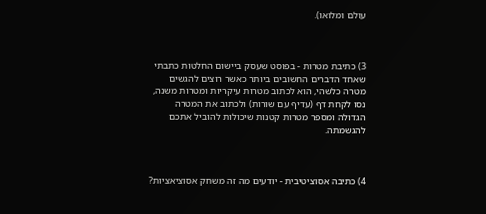עולם ומלואו).



3) כתיבת מטרות - בפוסט שעסק ביישום החלטות כתבתי שאחד הדברים החשובים ביותר כאשר רוצים להגשים מטרה כלשהי, הוא לכתוב מטרות עיקריות ומטרות משנה, נסו לקחת דף (עדיף עם שורות) ולכתוב את המטרה הגדולה ומספר מטרות קטנות שיכולות להוביל אתכם להגשמתה.



4) כתיבה אסוציטיבית - יודעים מה זה משחק אסוציאציות?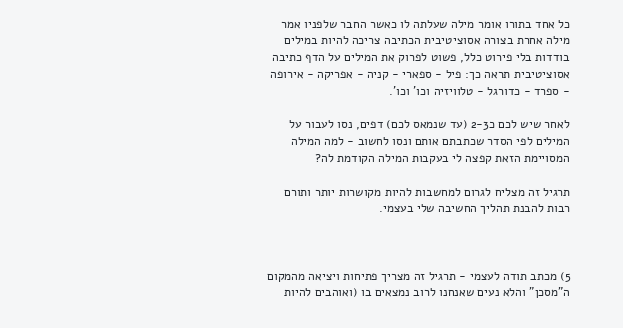כל אחד בתורו אומר מילה שעלתה לו כאשר החבר שלפניו אמר מילה אחרת בצורה אסוציטיבית הכתיבה צריכה להיות במילים בודדות בלי פירוט כלל, פשוט לפרוק את המילים על הדף כתיבה אסוציטיבית תראה כך: פיל - ספארי - קניה - אפריקה - אירופה - ספרד - כדורגל - טלוויזיה וכו' וכו'.

לאחר שיש לכם כ2-3 (עד שנמאס לכם) דפים, נסו לעבור על המילים לפי הסדר שכתבתם אותם ונסו לחשוב - למה המילה המסויימת הזאת קפצה לי בעקבות המילה הקודמת לה?

תרגיל זה מצליח לגרום למחשבות להיות מקושרות יותר ותורם רבות להבנת תהליך החשיבה שלי בעצמי.



5) מכתב תודה לעצמי - תרגיל זה מצריך פתיחות ויציאה מהמקום ה"מסכן" והלא נעים שאנחנו לרוב נמצאים בו (ואוהבים להיות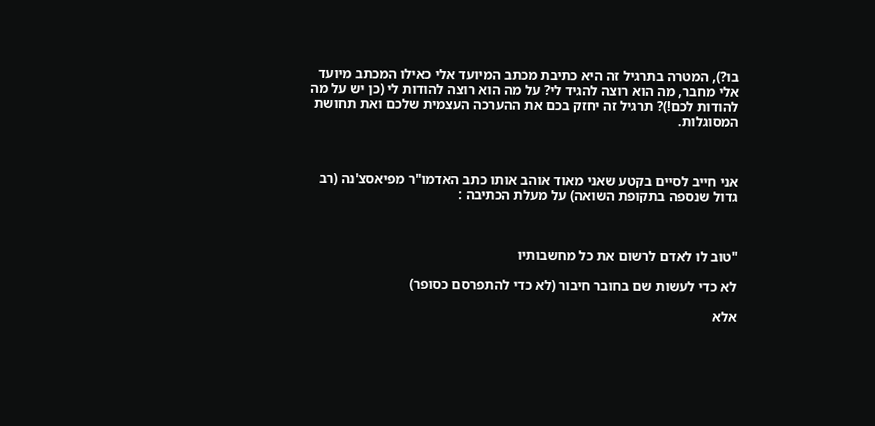בו?), המטרה בתרגיל זה היא כתיבת מכתב המיועד אלי כאילו המכתב מיועד אלי מחבר, מה הוא רוצה להגיד לי? על מה הוא רוצה להודות לי (כן יש על מה להודות לכם!)? תרגיל זה יחזק בכם את ההערכה העצמית שלכם ואת תחושת המסוגלות.



אני חייב לסיים בקטע שאני מאוד אוהב אותו כתב האדמו"ר מפיאסצ'נה (רב גדול שנספה בתקופת השואה) על מעלת הכתיבה :



"טוב לו לאדם לרשום את כל מחשבותיו

לא כדי לעשות שם בחובר חיבור (לא כדי להתפרסם כסופר)

אלא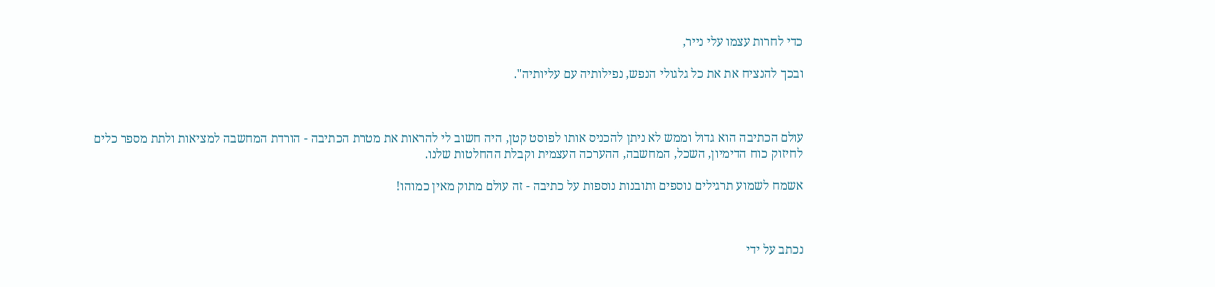כדי לחרות עצמו עלי נייר,

ובכך להנציח את את כל גלגולי הנפש, נפילותיה עם עליותיה".



עולם הכתיבה הוא גדול וממש לא ניתן להכניס אותו לפוסט קטן, היה חשוב לי להראות את מטרת הכתיבה - הורדת המחשבה למציאות ולתת מספר כלים לחיזוק כוח הדימיון, השכל, המחשבה, ההערכה העצמית וקבלת ההחלטות שלנו.

אשמח לשמוע תרגילים נוספים ותובנות נוספות על כתיבה - זה עולם מתוק מאין כמוהו!



נכתב על ידי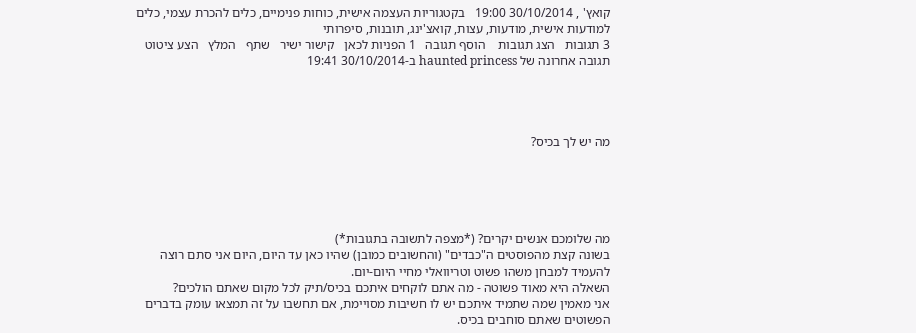קואץ' , 30/10/2014 19:00   בקטגוריות העצמה אישית, כוחות פנימיים, כלים להכרת עצמי, כלים למודעות אישית, מודעות, עצות, קואצ'ינג, תובנות, סיפרותי
3 תגובות   הצג תגובות    הוסף תגובה   1 הפניות לכאן   קישור ישיר   שתף   המלץ   הצע ציטוט
תגובה אחרונה של haunted princess ב-30/10/2014 19:41




מה יש לך בכיס?





מה שלומכם אנשים יקרים? (*מצפה לתשובה בתגובות*)
בשונה קצת מהפוסטים ה"כבדים" (והחשובים כמובן) שהיו כאן עד היום, היום אני סתם רוצה להעמיד למבחן משהו פשוט וטריוואלי מחיי היום-יום.
השאלה היא מאוד פשוטה - מה אתם לוקחים איתכם בכיס/תיק לכל מקום שאתם הולכים?
אני מאמין שמה שתמיד איתכם יש לו חשיבות מסויימת, אם תחשבו על זה תמצאו עומק בדברים הפשוטים שאתם סוחבים בכיס.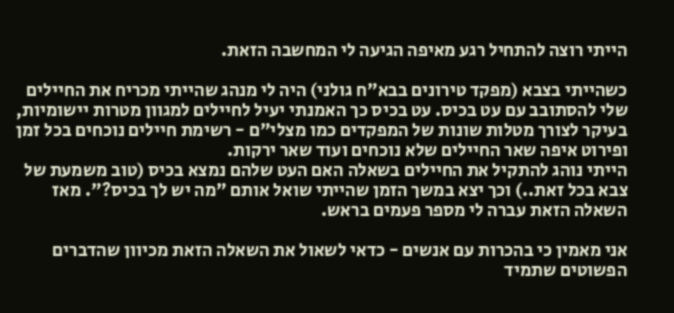הייתי רוצה להתחיל רגע מאיפה הגיעה לי המחשבה הזאת.

כשהייתי בצבא (מפקד טירונים בבא"ח גולני) היה לי מנהג שהייתי מכריח את החיילים שלי להסתובב עם עט בכיס. עט בכיס כך האמנתי יעיל לחיילים למגוון מטרות יישומיות, בעיקר לצורך מטלות שונות של המפקדים כמו מצלי"ם - רשימת חיילים נוכחים בכל זמן ופירוט איפה שאר החיילים שלא נוכחים ועוד שאר ירקות.
הייתי נוהג להתקיל את החיילים בשאלה האם העט שלהם נמצא בכיס (טוב משמעת של צבא בכל זאת..) וכך יצא במשך הזמן שהייתי שואל אותם "מה יש לך בכיס?". מאז השאלה הזאת עברה לי מספר פעמים בראש.

אני מאמין כי בהכרות עם אנשים - כדאי לשאול את השאלה הזאת מכיוון שהדברים הפשוטים שתמיד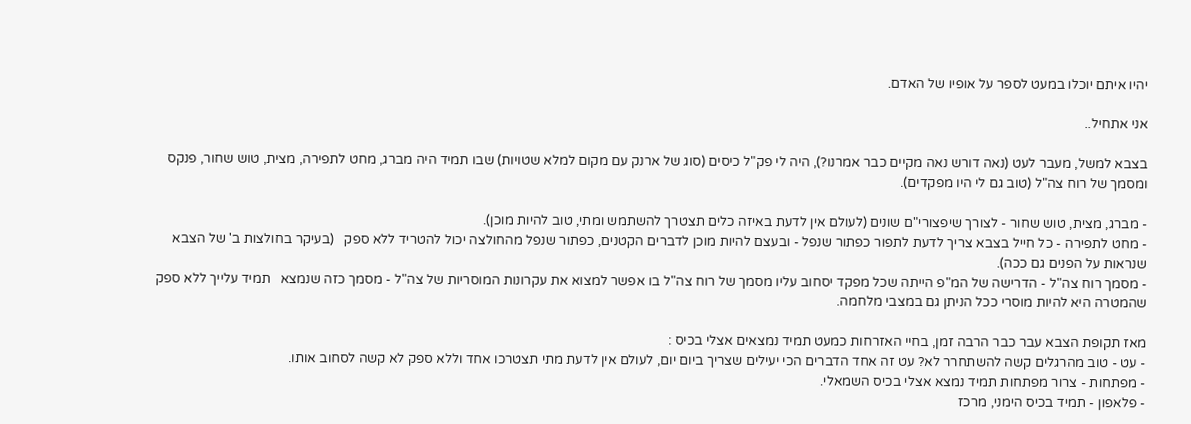יהיו איתם יוכלו במעט לספר על אופיו של האדם.

אני אתחיל..

בצבא למשל, מעבר לעט (נאה דורש נאה מקיים כבר אמרנו?), היה לי פק"ל כיסים (סוג של ארנק עם מקום למלא שטויות) שבו תמיד היה מברג, מחט לתפירה, מצית, טוש שחור, פנקס ומסמך של רוח צה"ל (טוב גם לי היו מפקדים).

- מברג, מצית, טוש שחור - לצורך שיפצורי"ם שונים (לעולם אין לדעת באיזה כלים תצטרך להשתמש ומתי, טוב להיות מוכן).
- מחט לתפירה - כל חייל בצבא צריך לדעת לתפור כפתור שנפל - ובעצם להיות מוכן לדברים הקטנים, כפתור שנפל מהחולצה יכול להטריד ללא ספק   (בעיקר בחולצות ב' של הצבא שנראות על הפנים גם ככה).
- מסמך רוח צה"ל - הדרישה של המ"פ הייתה שכל מפקד יסחוב עליו מסמך של רוח צה"ל בו אפשר למצוא את עקרונות המוסריות של צה"ל - מסמך כזה שנמצא   תמיד עלייך ללא ספק שהמטרה היא להיות מוסרי ככל הניתן גם במצבי מלחמה.

מאז תקופת הצבא עבר כבר הרבה זמן, בחיי האזרחות כמעט תמיד נמצאים אצלי בכיס :
- עט - טוב מהרגלים קשה להשתחרר לא? עט זה אחד הדברים הכי יעילים שצריך ביום יום, לעולם אין לדעת מתי תצטרכו אחד וללא ספק לא קשה לסחוב אותו.
- מפתחות - צרור מפתחות תמיד נמצא אצלי בכיס השמאלי.
- פלאפון - תמיד בכיס הימני, מרכז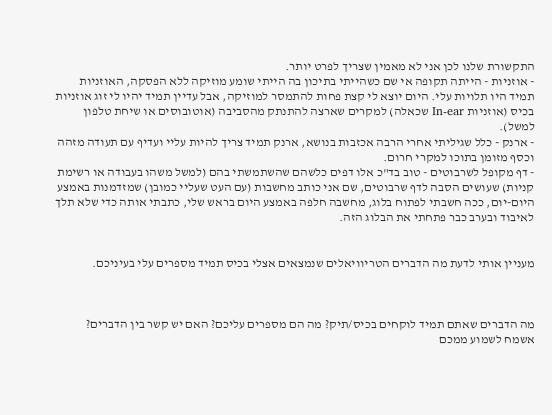התקשורת שלנו לכן אני לא מאמין שצריך לפרט יותר.
- אוזניות - הייתה תקופה אי שם כשהייתי בתיכון בה הייתי שומע מוזיקה ללא הפסקה, האוזניות תמיד היו תלויות עלי. היום יוצא לי קצת פחות להתמסר למוזיקה, אבל עדיין תמיד יהיו לי זוג אוזניות בכיס (אוזניות In-ear שכאלה) למקרים שארצה להתנתק מהסביבה (אוטובוסים או שיחת טלפון למשל).
- ארנק - כלל שגיליתי אחרי הרבה אכזבות בנושא, ארנק תמיד צריך להיות עליי ועדיף עם תעודה מזהה וכסף מזומן בתוכו למקרי חרום.
- דף מקופל לשרבוטים - טוב בד"כ אלו דפים כלשהם שהשתמשתי בהם (למשל משהו בעבודה או רשימת קניות) שעושים הסבה לדף שרבוטים, שם אני כותב מחשבות (עם העט שעליי כמובן) שמזדמנות באמצע היום-יום, ככה חשבתי לפתוח בלוג, מחשבה חלפה באמצע היום בראש שלי, כתבתי אותה כדי שלא תלך לאיבוד ובערב כבר פתחתי את הבלוג הזה.


מעניין אותי לדעת מה הדברים הטריוויאלים שנמצאים אצלי בכיס תמיד מספרים עלי בעיניכם.



מה הדברים שאתם תמיד לוקחים בכיס/תיק? מה הם מספרים עליכם? האם יש קשר בין הדברים?
אשמח לשמוע ממכם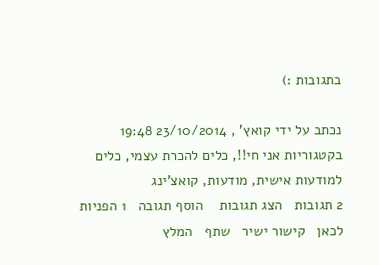בתגובות :)

נכתב על ידי קואץ' , 23/10/2014 19:48   בקטגוריות אני חי!!, כלים להכרת עצמי, כלים למודעות אישית, מודעות, קואצ'ינג
2 תגובות   הצג תגובות    הוסף תגובה   1 הפניות לכאן   קישור ישיר   שתף   המלץ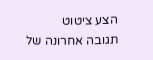הצע ציטוט
תגובה אחרונה של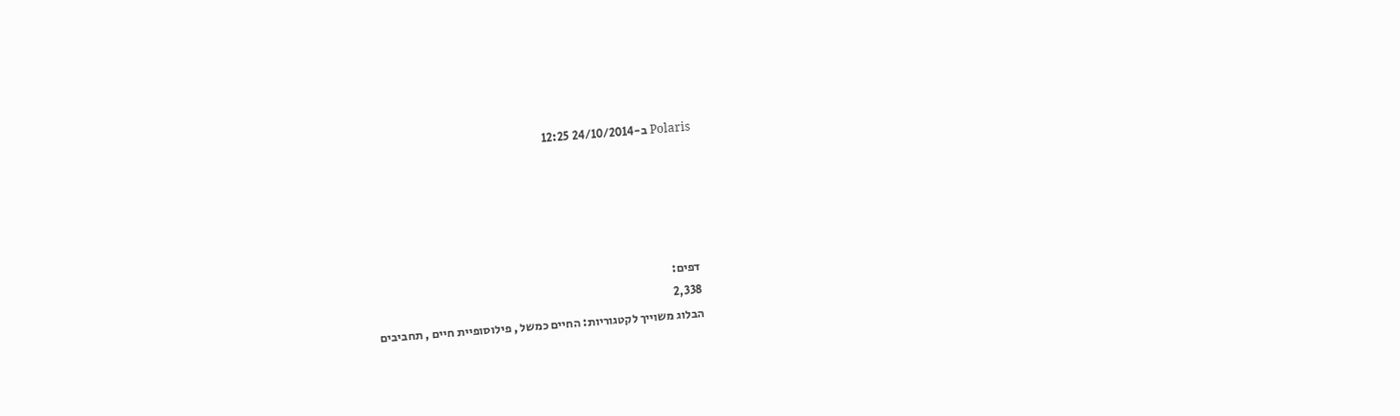Polaris ב-24/10/2014 12:25





דפים:
2,338
הבלוג משוייך לקטגוריות: החיים כמשל , פילוסופיית חיים , תחביבים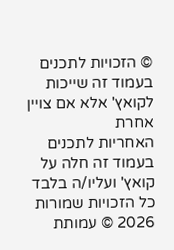© הזכויות לתכנים בעמוד זה שייכות לקואץ' אלא אם צויין אחרת
האחריות לתכנים בעמוד זה חלה על קואץ' ועליו/ה בלבד
כל הזכויות שמורות 2026 © עמותת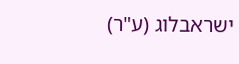ישראבלוג (ע"ר)